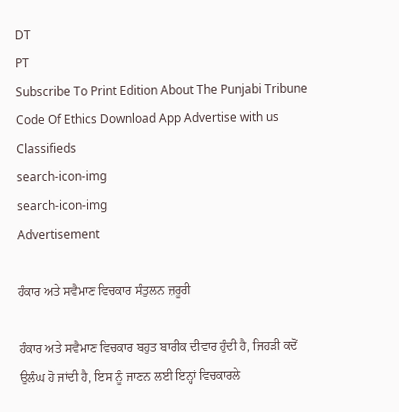DT
PT
Subscribe To Print Edition About The Punjabi Tribune Code Of Ethics Download App Advertise with us Classifieds
search-icon-img
search-icon-img
Advertisement

ਹੰਕਾਰ ਅਤੇ ਸਵੈਮਾਣ ਵਿਚਕਾਰ ਸੰਤੁਲਨ ਜ਼ਰੂਰੀ

ਹੰਕਾਰ ਅਤੇ ਸਵੈਮਾਣ ਵਿਚਕਾਰ ਬਹੁਤ ਬਾਰੀਕ ਦੀਵਾਰ ਹੁੰਦੀ ਹੈ, ਜਿਹੜੀ ਕਦੋਂ ਉਲੰਘ ਹੋ ਜਾਂਦੀ ਹੈ, ਇਸ ਨੂੰ ਜਾਣਨ ਲਈ ਇਨ੍ਹਾਂ ਵਿਚਕਾਰਲੇ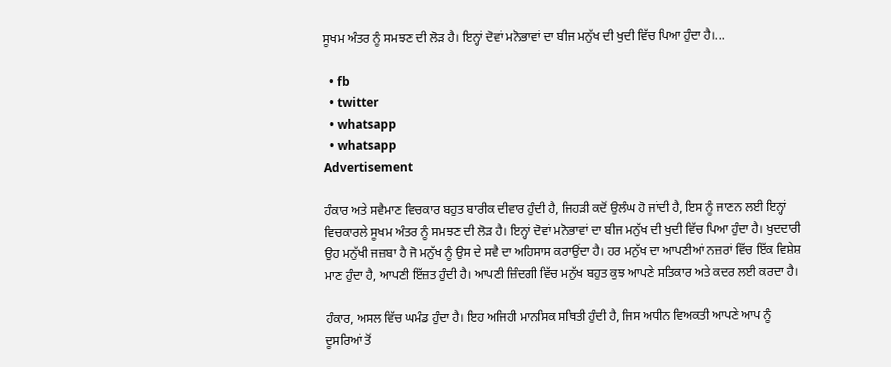ਸੂਖਮ ਅੰਤਰ ਨੂੰ ਸਮਝਣ ਦੀ ਲੋੜ ਹੈ। ਇਨ੍ਹਾਂ ਦੋਵਾਂ ਮਨੋਭਾਵਾਂ ਦਾ ਬੀਜ ਮਨੁੱਖ ਦੀ ਖੁਦੀ ਵਿੱਚ ਪਿਆ ਹੁੰਦਾ ਹੈ।...

  • fb
  • twitter
  • whatsapp
  • whatsapp
Advertisement

ਹੰਕਾਰ ਅਤੇ ਸਵੈਮਾਣ ਵਿਚਕਾਰ ਬਹੁਤ ਬਾਰੀਕ ਦੀਵਾਰ ਹੁੰਦੀ ਹੈ, ਜਿਹੜੀ ਕਦੋਂ ਉਲੰਘ ਹੋ ਜਾਂਦੀ ਹੈ, ਇਸ ਨੂੰ ਜਾਣਨ ਲਈ ਇਨ੍ਹਾਂ ਵਿਚਕਾਰਲੇ ਸੂਖਮ ਅੰਤਰ ਨੂੰ ਸਮਝਣ ਦੀ ਲੋੜ ਹੈ। ਇਨ੍ਹਾਂ ਦੋਵਾਂ ਮਨੋਭਾਵਾਂ ਦਾ ਬੀਜ ਮਨੁੱਖ ਦੀ ਖੁਦੀ ਵਿੱਚ ਪਿਆ ਹੁੰਦਾ ਹੈ। ਖੁਦਦਾਰੀ ਉਹ ਮਨੁੱਖੀ ਜਜ਼ਬਾ ਹੈ ਜੋ ਮਨੁੱਖ ਨੂੰ ਉਸ ਦੇ ਸਵੈ ਦਾ ਅਹਿਸਾਸ ਕਰਾਉਂਦਾ ਹੈ। ਹਰ ਮਨੁੱਖ ਦਾ ਆਪਣੀਆਂ ਨਜ਼ਰਾਂ ਵਿੱਚ ਇੱਕ ਵਿਸ਼ੇਸ਼ ਮਾਣ ਹੁੰਦਾ ਹੈ, ਆਪਣੀ ਇੱਜ਼ਤ ਹੁੰਦੀ ਹੈ। ਆਪਣੀ ਜ਼ਿੰਦਗੀ ਵਿੱਚ ਮਨੁੱਖ ਬਹੁਤ ਕੁਝ ਆਪਣੇ ਸਤਿਕਾਰ ਅਤੇ ਕਦਰ ਲਈ ਕਰਦਾ ਹੈ।

ਹੰਕਾਰ, ਅਸਲ ਵਿੱਚ ਘਮੰਡ ਹੁੰਦਾ ਹੈ। ਇਹ ਅਜਿਹੀ ਮਾਨਸਿਕ ਸਥਿਤੀ ਹੁੰਦੀ ਹੈ, ਜਿਸ ਅਧੀਨ ਵਿਅਕਤੀ ਆਪਣੇ ਆਪ ਨੂੰ ਦੂਸਰਿਆਂ ਤੋਂ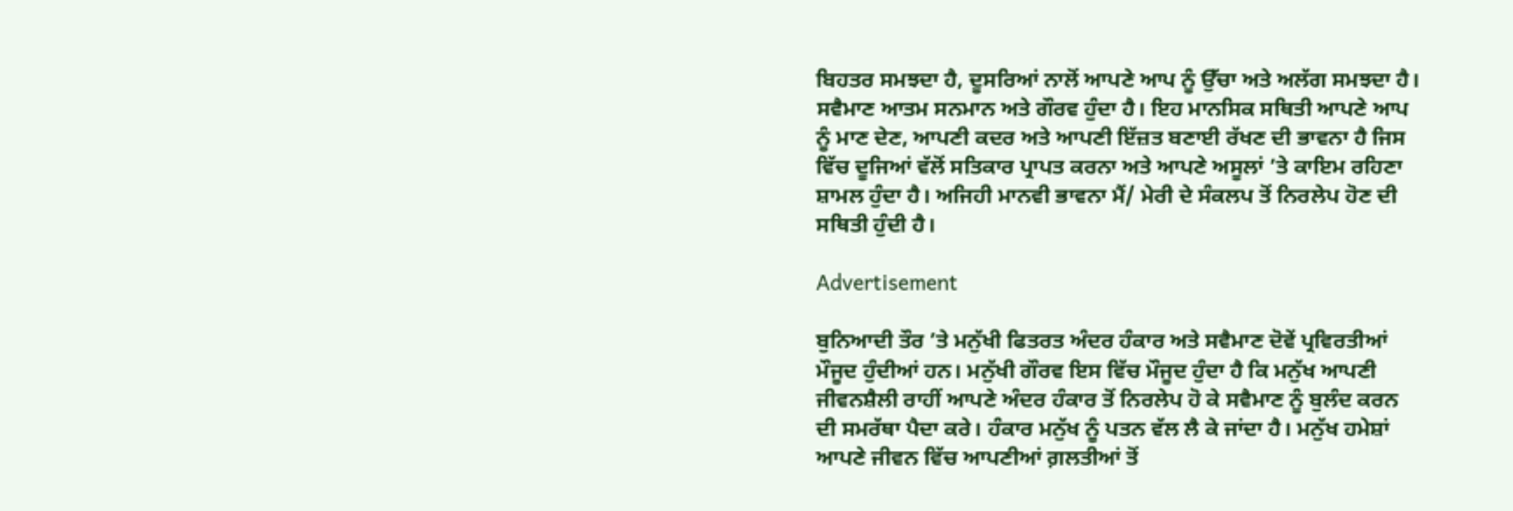ਬਿਹਤਰ ਸਮਝਦਾ ਹੈ, ਦੂਸਰਿਆਂ ਨਾਲੋਂ ਆਪਣੇ ਆਪ ਨੂੰ ਉੱਚਾ ਅਤੇ ਅਲੱਗ ਸਮਝਦਾ ਹੈ। ਸਵੈਮਾਣ ਆਤਮ ਸਨਮਾਨ ਅਤੇ ਗੌਰਵ ਹੁੰਦਾ ਹੈ। ਇਹ ਮਾਨਸਿਕ ਸਥਿਤੀ ਆਪਣੇ ਆਪ ਨੂੰ ਮਾਣ ਦੇਣ, ਆਪਣੀ ਕਦਰ ਅਤੇ ਆਪਣੀ ਇੱਜ਼ਤ ਬਣਾਈ ਰੱਖਣ ਦੀ ਭਾਵਨਾ ਹੈ ਜਿਸ ਵਿੱਚ ਦੂਜਿਆਂ ਵੱਲੋਂ ਸਤਿਕਾਰ ਪ੍ਰਾਪਤ ਕਰਨਾ ਅਤੇ ਆਪਣੇ ਅਸੂਲਾਂ ’ਤੇ ਕਾਇਮ ਰਹਿਣਾ ਸ਼ਾਮਲ ਹੁੰਦਾ ਹੈ। ਅਜਿਹੀ ਮਾਨਵੀ ਭਾਵਨਾ ਮੈਂ/ ਮੇਰੀ ਦੇ ਸੰਕਲਪ ਤੋਂ ਨਿਰਲੇਪ ਹੋਣ ਦੀ ਸਥਿਤੀ ਹੁੰਦੀ ਹੈ।

Advertisement

ਬੁਨਿਆਦੀ ਤੌਰ ’ਤੇ ਮਨੁੱਖੀ ਫਿਤਰਤ ਅੰਦਰ ਹੰਕਾਰ ਅਤੇ ਸਵੈਮਾਣ ਦੋਵੇਂ ਪ੍ਰਵਿਰਤੀਆਂ ਮੌਜੂਦ ਹੁੰਦੀਆਂ ਹਨ। ਮਨੁੱਖੀ ਗੌਰਵ ਇਸ ਵਿੱਚ ਮੌਜੂਦ ਹੁੰਦਾ ਹੈ ਕਿ ਮਨੁੱਖ ਆਪਣੀ ਜੀਵਨਸ਼ੈਲੀ ਰਾਹੀਂ ਆਪਣੇ ਅੰਦਰ ਹੰਕਾਰ ਤੋਂ ਨਿਰਲੇਪ ਹੋ ਕੇ ਸਵੈਮਾਣ ਨੂੰ ਬੁਲੰਦ ਕਰਨ ਦੀ ਸਮਰੱਥਾ ਪੈਦਾ ਕਰੇ। ਹੰਕਾਰ ਮਨੁੱਖ ਨੂੰ ਪਤਨ ਵੱਲ ਲੈ ਕੇ ਜਾਂਦਾ ਹੈ। ਮਨੁੱਖ ਹਮੇਸ਼ਾਂ ਆਪਣੇ ਜੀਵਨ ਵਿੱਚ ਆਪਣੀਆਂ ਗ਼ਲਤੀਆਂ ਤੋਂ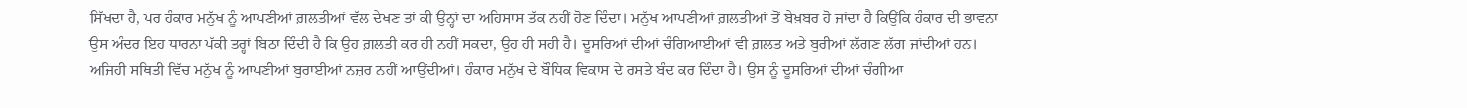ਸਿੱਖਦਾ ਹੈ, ਪਰ ਹੰਕਾਰ ਮਨੁੱਖ ਨੂੰ ਆਪਣੀਆਂ ਗ਼ਲਤੀਆਂ ਵੱਲ ਦੇਖਣ ਤਾਂ ਕੀ ਉਨ੍ਹਾਂ ਦਾ ਅਹਿਸਾਸ ਤੱਕ ਨਹੀਂ ਹੋਣ ਦਿੰਦਾ। ਮਨੁੱਖ ਆਪਣੀਆਂ ਗ਼ਲਤੀਆਂ ਤੋਂ ਬੇਖ਼ਬਰ ਹੋ ਜਾਂਦਾ ਹੈ ਕਿਉਂਕਿ ਹੰਕਾਰ ਦੀ ਭਾਵਨਾ ਉਸ ਅੰਦਰ ਇਹ ਧਾਰਨਾ ਪੱਕੀ ਤਰ੍ਹਾਂ ਬਿਠਾ ਦਿੰਦੀ ਹੈ ਕਿ ਉਹ ਗ਼ਲਤੀ ਕਰ ਹੀ ਨਹੀਂ ਸਕਦਾ, ਉਹ ਹੀ ਸਹੀ ਹੈ। ਦੂਸਰਿਆਂ ਦੀਆਂ ਚੰਗਿਆਈਆਂ ਵੀ ਗ਼ਲਤ ਅਤੇ ਬੁਰੀਆਂ ਲੱਗਣ ਲੱਗ ਜਾਂਦੀਆਂ ਹਨ। ਅਜਿਹੀ ਸਥਿਤੀ ਵਿੱਚ ਮਨੁੱਖ ਨੂੰ ਆਪਣੀਆਂ ਬੁਰਾਈਆਂ ਨਜ਼ਰ ਨਹੀਂ ਆਉਂਦੀਆਂ। ਹੰਕਾਰ ਮਨੁੱਖ ਦੇ ਬੌਧਿਕ ਵਿਕਾਸ ਦੇ ਰਸਤੇ ਬੰਦ ਕਰ ਦਿੰਦਾ ਹੈ। ਉਸ ਨੂੰ ਦੂਸਰਿਆਂ ਦੀਆਂ ਚੰਗੀਆ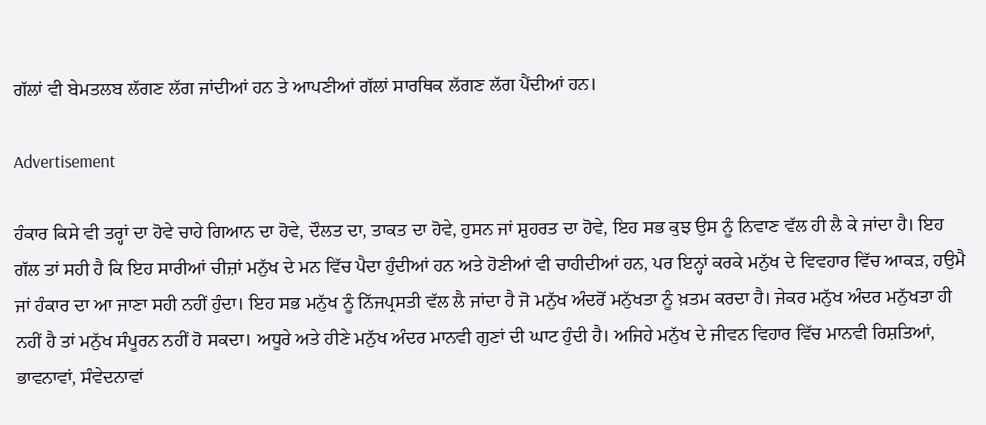ਗੱਲਾਂ ਵੀ ਬੇਮਤਲਬ ਲੱਗਣ ਲੱਗ ਜਾਂਦੀਆਂ ਹਨ ਤੇ ਆਪਣੀਆਂ ਗੱਲਾਂ ਸਾਰਥਿਕ ਲੱਗਣ ਲੱਗ ਪੈਂਦੀਆਂ ਹਨ।

Advertisement

ਹੰਕਾਰ ਕਿਸੇ ਵੀ ਤਰ੍ਹਾਂ ਦਾ ਹੋਵੇ ਚਾਹੇ ਗਿਆਨ ਦਾ ਹੋਵੇ, ਦੌਲਤ ਦਾ, ਤਾਕਤ ਦਾ ਹੋਵੇ, ਹੁਸਨ ਜਾਂ ਸ਼ੁਹਰਤ ਦਾ ਹੋਵੇ, ਇਹ ਸਭ ਕੁਝ ਉਸ ਨੂੰ ਨਿਵਾਣ ਵੱਲ ਹੀ ਲੈ ਕੇ ਜਾਂਦਾ ਹੈ। ਇਹ ਗੱਲ ਤਾਂ ਸਹੀ ਹੈ ਕਿ ਇਹ ਸਾਰੀਆਂ ਚੀਜ਼ਾਂ ਮਨੁੱਖ ਦੇ ਮਨ ਵਿੱਚ ਪੈਦਾ ਹੁੰਦੀਆਂ ਹਨ ਅਤੇ ਹੋਣੀਆਂ ਵੀ ਚਾਹੀਦੀਆਂ ਹਨ, ਪਰ ਇਨ੍ਹਾਂ ਕਰਕੇ ਮਨੁੱਖ ਦੇ ਵਿਵਹਾਰ ਵਿੱਚ ਆਕੜ, ਹਉਮੈ ਜਾਂ ਹੰਕਾਰ ਦਾ ਆ ਜਾਣਾ ਸਹੀ ਨਹੀਂ ਹੁੰਦਾ। ਇਹ ਸਭ ਮਨੁੱਖ ਨੂੰ ਨਿੱਜਪ੍ਰਸਤੀ ਵੱਲ ਲੈ ਜਾਂਦਾ ਹੈ ਜੋ ਮਨੁੱਖ ਅੰਦਰੋਂ ਮਨੁੱਖਤਾ ਨੂੰ ਖ਼ਤਮ ਕਰਦਾ ਹੈ। ਜੇਕਰ ਮਨੁੱਖ ਅੰਦਰ ਮਨੁੱਖਤਾ ਹੀ ਨਹੀਂ ਹੈ ਤਾਂ ਮਨੁੱਖ ਸੰਪੂਰਨ ਨਹੀਂ ਹੋ ਸਕਦਾ। ਅਧੂਰੇ ਅਤੇ ਹੀਣੇ ਮਨੁੱਖ ਅੰਦਰ ਮਾਨਵੀ ਗੁਣਾਂ ਦੀ ਘਾਟ ਹੁੰਦੀ ਹੈ। ਅਜਿਹੇ ਮਨੁੱਖ ਦੇ ਜੀਵਨ ਵਿਹਾਰ ਵਿੱਚ ਮਾਨਵੀ ਰਿਸ਼ਤਿਆਂ, ਭਾਵਨਾਵਾਂ, ਸੰਵੇਦਨਾਵਾਂ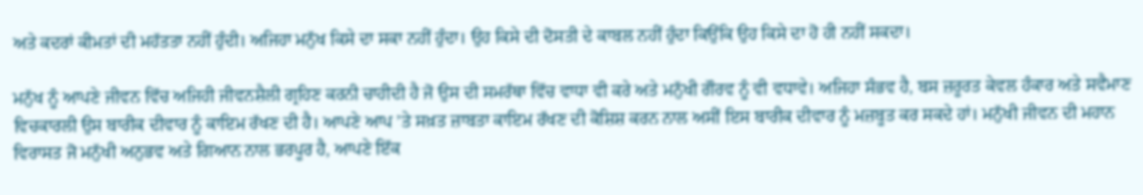ਅਤੇ ਕਦਰਾਂ ਕੀਮਤਾਂ ਦੀ ਮਹੱਤਤਾ ਨਹੀਂ ਹੁੰਦੀ। ਅਜਿਹਾ ਮਨੁੱਖ ਕਿਸੇ ਦਾ ਸਕਾ ਨਹੀਂ ਹੁੰਦਾ। ਉਹ ਕਿਸੇ ਦੀ ਦੋਸਤੀ ਦੇ ਕਾਬਲ ਨਹੀਂ ਹੁੰਦਾ ਕਿਉਂਕਿ ਉਹ ਕਿਸੇ ਦਾ ਹੋ ਹੀ ਨਹੀਂ ਸਕਦਾ।

ਮਨੁੱਖ ਨੂੰ ਆਪਣੇ ਜੀਵਨ ਵਿੱਚ ਅਜਿਹੀ ਜੀਵਨਸ਼ੈਲੀ ਗ੍ਰਹਿਣ ਕਰਨੀ ਚਾਹੀਦੀ ਹੈ ਜੋ ਉਸ ਦੀ ਸਮਰੱਥਾ ਵਿੱਚ ਵਾਧਾ ਵੀ ਕਰੇ ਅਤੇ ਮਨੁੱਖੀ ਗੌਰਵ ਨੂੰ ਵੀ ਵਧਾਵੇ। ਅਜਿਹਾ ਸੰਭਵ ਹੈ, ਬਸ ਜ਼ਰੂਰਤ ਕੇਵਲ ਹੰਕਾਰ ਅਤੇ ਸਵੈਮਾਣ ਵਿਚਕਾਰਲੀ ਉਸ ਬਾਰੀਕ ਦੀਵਾਰ ਨੂੰ ਕਾਇਮ ਰੱਖਣ ਦੀ ਹੈ। ਆਪਣੇ ਆਪ ’ਤੇ ਸਖ਼ਤ ਜ਼ਾਬਤਾ ਕਾਇਮ ਰੱਖਣ ਦੀ ਕੋਸ਼ਿਸ਼ ਕਰਨ ਨਾਲ ਅਸੀਂ ਇਸ ਬਾਰੀਕ ਦੀਵਾਰ ਨੂੰ ਮਜ਼ਬੂਤ ਕਰ ਸਕਦੇ ਹਾਂ। ਮਨੁੱਖੀ ਜੀਵਨ ਦੀ ਮਹਾਨ ਵਿਰਾਸਤ ਜੋ ਮਨੁੱਖੀ ਅਨੁਭਵ ਅਤੇ ਗਿਆਨ ਨਾਲ ਭਰਪੂਰ ਹੈ, ਆਪਣੇ ਇੱਕ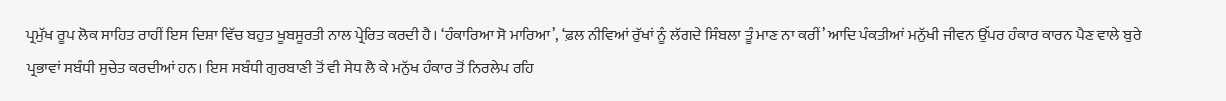ਪ੍ਰਮੁੱਖ ਰੂਪ ਲੋਕ ਸਾਹਿਤ ਰਾਹੀਂ ਇਸ ਦਿਸ਼ਾ ਵਿੱਚ ਬਹੁਤ ਖੂਬਸੂਰਤੀ ਨਾਲ ਪ੍ਰੇਰਿਤ ਕਰਦੀ ਹੈ। ‘ਹੰਕਾਰਿਆ ਸੋ ਮਾਰਿਆ’, ‘ਫ਼ਲ ਨੀਵਿਆਂ ਰੁੱਖਾਂ ਨੂੰ ਲੱਗਦੇ ਸਿੰਬਲਾ ਤੂੰ ਮਾਣ ਨਾ ਕਰੀਂ’ ਆਦਿ ਪੰਕਤੀਆਂ ਮਨੁੱਖੀ ਜੀਵਨ ਉੱਪਰ ਹੰਕਾਰ ਕਾਰਨ ਪੈਣ ਵਾਲੇ ਬੁਰੇ ਪ੍ਰਭਾਵਾਂ ਸਬੰਧੀ ਸੁਚੇਤ ਕਰਦੀਆਂ ਹਨ। ਇਸ ਸਬੰਧੀ ਗੁਰਬਾਣੀ ਤੋਂ ਵੀ ਸੇਧ ਲੈ ਕੇ ਮਨੁੱਖ ਹੰਕਾਰ ਤੋਂ ਨਿਰਲੇਪ ਰਹਿ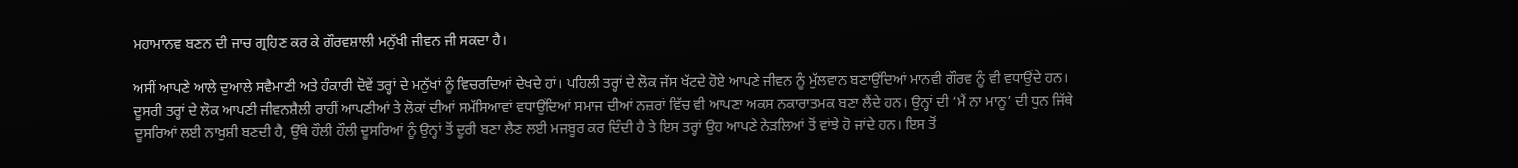ਮਹਾਮਾਨਵ ਬਣਨ ਦੀ ਜਾਚ ਗ੍ਰਹਿਣ ਕਰ ਕੇ ਗੌਰਵਸ਼ਾਲੀ ਮਨੁੱਖੀ ਜੀਵਨ ਜੀ ਸਕਦਾ ਹੈ।

ਅਸੀਂ ਆਪਣੇ ਆਲੇ ਦੁਆਲੇ ਸਵੈਮਾਣੀ ਅਤੇ ਹੰਕਾਰੀ ਦੋਵੇਂ ਤਰ੍ਹਾਂ ਦੇ ਮਨੁੱਖਾਂ ਨੂੰ ਵਿਚਰਦਿਆਂ ਦੇਖਦੇ ਹਾਂ। ਪਹਿਲੀ ਤਰ੍ਹਾਂ ਦੇ ਲੋਕ ਜੱਸ ਖੱਟਦੇ ਹੋਏ ਆਪਣੇ ਜੀਵਨ ਨੂੰ ਮੁੱਲਵਾਨ ਬਣਾਉਂਦਿਆਂ ਮਾਨਵੀ ਗੌਰਵ ਨੂੰ ਵੀ ਵਧਾਉਂਦੇ ਹਨ। ਦੂਸਰੀ ਤਰ੍ਹਾਂ ਦੇ ਲੋਕ ਆਪਣੀ ਜੀਵਨਸ਼ੈਲੀ ਰਾਹੀਂ ਆਪਣੀਆਂ ਤੇ ਲੋਕਾਂ ਦੀਆਂ ਸਮੱਸਿਆਵਾਂ ਵਧਾਉਂਦਿਆਂ ਸਮਾਜ ਦੀਆਂ ਨਜ਼ਰਾਂ ਵਿੱਚ ਵੀ ਆਪਣਾ ਅਕਸ ਨਕਾਰਾਤਮਕ ਬਣਾ ਲੈਂਦੇ ਹਨ। ਉਨ੍ਹਾਂ ਦੀ ‘ਮੈਂ ਨਾ ਮਾਨੂ’ ਦੀ ਧੁਨ ਜਿੱਥੇ ਦੂਸਰਿਆਂ ਲਈ ਨਾਖ਼ੁਸ਼ੀ ਬਣਦੀ ਹੈ, ਉੱਥੇ ਹੌਲੀ ਹੌਲੀ ਦੂਸਰਿਆਂ ਨੂੰ ਉਨ੍ਹਾਂ ਤੋਂ ਦੂਰੀ ਬਣਾ ਲੈਣ ਲਈ ਮਜਬੂਰ ਕਰ ਦਿੰਦੀ ਹੈ ਤੇ ਇਸ ਤਰ੍ਹਾਂ ਉਹ ਆਪਣੇ ਨੇੜਲਿਆਂ ਤੋਂ ਵਾਂਝੇ ਹੋ ਜਾਂਦੇ ਹਨ। ਇਸ ਤੋਂ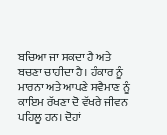ਬਚਿਆ ਜਾ ਸਕਦਾ ਹੈ ਅਤੇ ਬਚਣਾ ਚਾਹੀਦਾ ਹੈ। ਹੰਕਾਰ ਨੂੰ ਮਾਰਨਾ ਅਤੇ ਆਪਣੇ ਸਵੈਮਾਣ ਨੂੰ ਕਾਇਮ ਰੱਖਣਾ ਦੋ ਵੱਖਰੇ ਜੀਵਨ ਪਹਿਲੂ ਹਨ। ਦੋਹਾਂ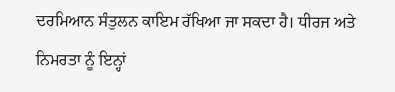ਦਰਮਿਆਨ ਸੰਤੁਲਨ ਕਾਇਮ ਰੱਖਿਆ ਜਾ ਸਕਦਾ ਹੈ। ਧੀਰਜ ਅਤੇ ਨਿਮਰਤਾ ਨੂੰ ਇਨ੍ਹਾਂ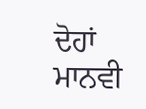ਦੋਹਾਂ ਮਾਨਵੀ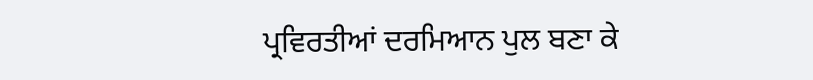ਪ੍ਰਵਿਰਤੀਆਂ ਦਰਮਿਆਨ ਪੁਲ ਬਣਾ ਕੇ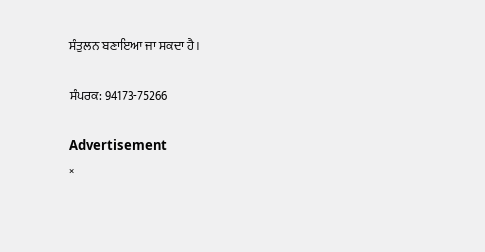ਸੰਤੁਲਨ ਬਣਾਇਆ ਜਾ ਸਕਦਾ ਹੈ।

ਸੰਪਰਕ: 94173-75266

Advertisement
×